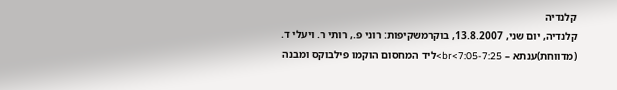קלנדיה
קלנדיה, יום שני, 13.8.2007, בוקרמשקיפות: רוני פ., רותי ר. ויעלי ד. (מדווחת)ענתא – 7:05-7:25>br>ליד המחסום הוקמו פילבוקס ומבנה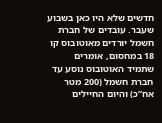חדשים שלא היו כאן בשבוע שעבר. עובדים של חברת חשמל יורדים מאוטובוס קו 18 במחסום, אומרים שתמיד האוטובוס נוסע עד חברת חשמל (200 מטר אח”כ) והיום החיילים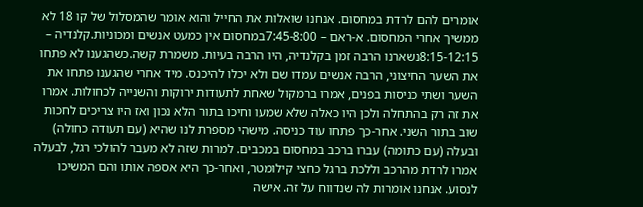אומרים להם לרדת במחסום. אנחנו שואלות את החייל והוא אומר שהמסלול של קו 18 לא ממשיך אחרי המחסום. א-ראם – 7:45-8:00במחסום אין כמעט אנשים ומכוניות.קלנדיה – 8:15-12:15נשארנו הרבה זמן בקלנדיה, היו הרבה בעיות. משמרת קשה.כשהגענו לא פתחו את השער החיצוני, הרבה אנשים עמדו שם ולא יכלו להיכנס. מיד אחרי שהגענו פתחו את השער ושתי כניסות בפנים, אמרו ברמקול שאחת לתעודות ירוקות והשנייה לכחולות. אמרו את זה רק בהתחלה ולכן היו כאלה שלא שמעו וחיכו בתור הלא נכון ואז היו צריכים לחכות שוב בתור השני. אחר-כך פתחו עוד כניסה. מישהי מספרת לנו שהיא (עם תעודה כחולה) ובעלה (עם כתומה) עברו ברכב במחסום במכבים. למרות שזה לא מעבר להולכי רגל, לבעלה אמרו לרדת מהרכב וללכת ברגל כחצי קילומטר, ואחר-כך היא אספה אותו והם המשיכו לנסוע. אנחנו אומרות לה שנדווח על זה. אישה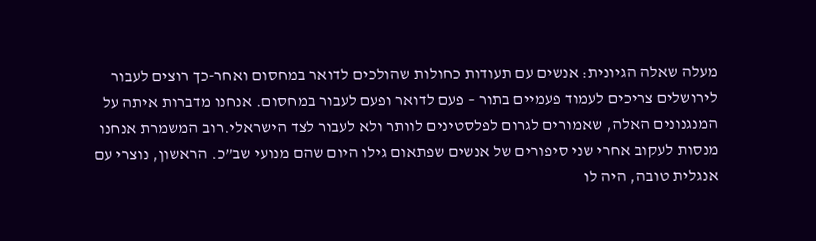מעלה שאלה הגיונית: אנשים עם תעודות כחולות שהולכים לדואר במחסום ואחר-כך רוצים לעבור לירושלים צריכים לעמוד פעמיים בתור – פעם לדואר ופעם לעבור במחסום. אנחנו מדברות איתה על המנגנונים האלה, שאמורים לגרום לפלסטינים לוותר ולא לעבור לצד הישראלי.רוב המשמרת אנחנו מנסות לעקוב אחרי שני סיפורים של אנשים שפתאום גילו היום שהם מנועי שב”כ. הראשון, נוצרי עם אנגלית טובה, היה לו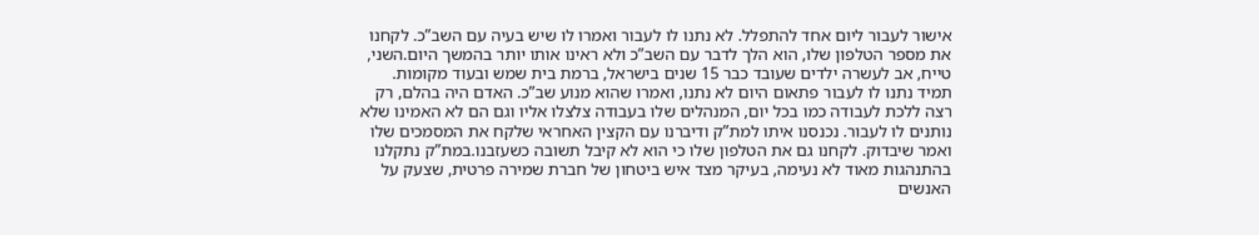אישור לעבור ליום אחד להתפלל. לא נתנו לו לעבור ואמרו לו שיש בעיה עם השב”כ. לקחנו את מספר הטלפון שלו, הוא הלך לדבר עם השב”כ ולא ראינו אותו יותר בהמשך היום.השני, טייח, אב לעשרה ילדים שעובד כבר 15 שנים בישראל, ברמת בית שמש ובעוד מקומות. תמיד נתנו לו לעבור פתאום היום לא נתנו, ואמרו שהוא מנוע שב”כ. האדם היה בהלם, רק רצה ללכת לעבודה כמו בכל יום, המנהלים שלו בעבודה צלצלו אליו וגם הם לא האמינו שלא נותנים לו לעבור. נכנסנו איתו למת”ק ודיברנו עם הקצין האחראי שלקח את המסמכים שלו ואמר שיבדוק. לקחנו גם את הטלפון שלו כי הוא לא קיבל תשובה כשעזבנו.במת”ק נתקלנו בהתנהגות מאוד לא נעימה, בעיקר מצד איש ביטחון של חברת שמירה פרטית, שצעק על האנשים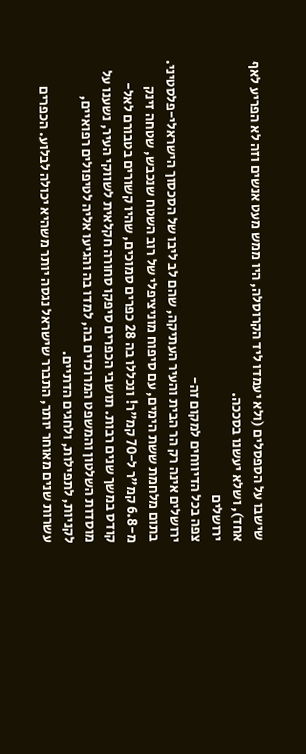שישבו על הספסלים (ולא יעמדו ליד הקרוסלה, היו ממש מעט אנשים וזה לא הפריע לאף אחד), ושלא יעשנו בסככה.
ירושלים
צפה בכל הדיווחים למקום זה-
ירושלים אינה רק הר הבית והעיר העתיקה, שהם לב ליבו של הסכסוך הישראלי-פלסטיני. בתום מלחמת ששת הימים, עם סיפוח מוניציפלי של רוב השטח שנכבש, שטחה זינק מ-6.8 קמ"ר ל-70 קמ"ר! ונכללו בה 28 כפרים סמוכים, שהיו קשורים בטבורם לאל- קודס במשך שנים רבות. תושבי הכפרים סיפקו סחורה חקלאית לשווקי העיר, נשענו על מוסדות השלטון והמשפט המרוכזים בה, למדו בה והגיעו אליה לטיפולים רפואיים, לקניות, לתפילות, ולחגים הדתיים.
עשרות שנים מאוחר יותר, התברר שישראל נגסה יותר משהיא יכולה לבלוע. הכפרים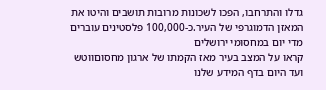גדלו והתרחבו, הפכו לשכונות מרובות תושבים והיטו את המאזן הדמוגרפי של העיר.כ-100,000 פלסטינים עוברים מדי יום במחסומי ירושלים
קראו על המצב בעיר מאז הקמתו של ארגון מחסוםווטש ועד היום בדף המידע שלנו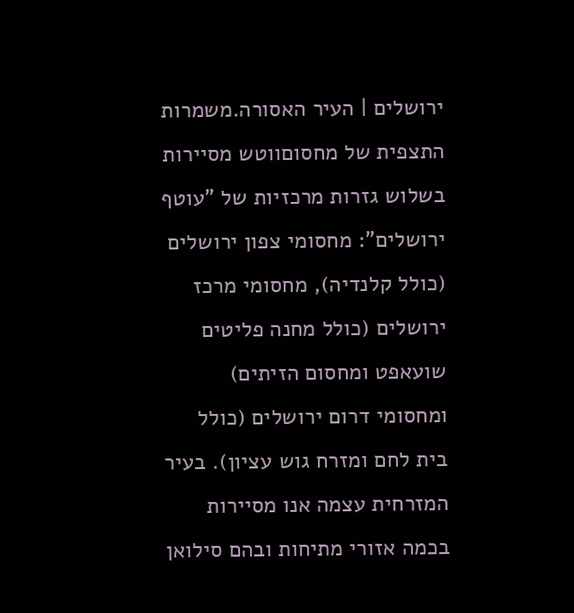ירושלים | העיר האסורה.משמרות התצפית של מחסוםווטש מסיירות בשלוש גזרות מרכזיות של "עוטף ירושלים": מחסומי צפון ירושלים (כולל קלנדיה), מחסומי מרכז ירושלים (כולל מחנה פליטים שועאפט ומחסום הזיתים) ומחסומי דרום ירושלים (כולל בית לחם ומזרח גוש עציון). בעיר המזרחית עצמה אנו מסיירות בכמה אזורי מתיחות ובהם סילואן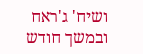ושיח' ג'ראח ובמשך חודש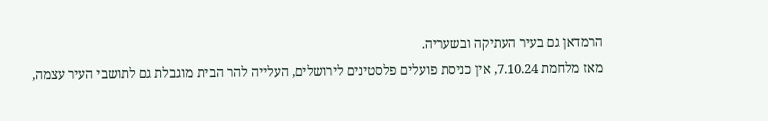הרמדאן גם בעיר העתיקה ובשעריה.
מאז מלחמת 7.10.24, אין כניסת פועלים פלסטינים לירושלים, העלייה להר הבית מוגבלת גם לתושבי העיר עצמה,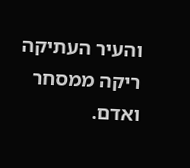והעיר העתיקה ריקה ממסחר ואדם.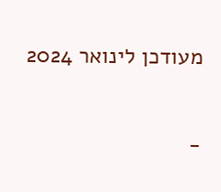מעודכן לינואר 2024

-